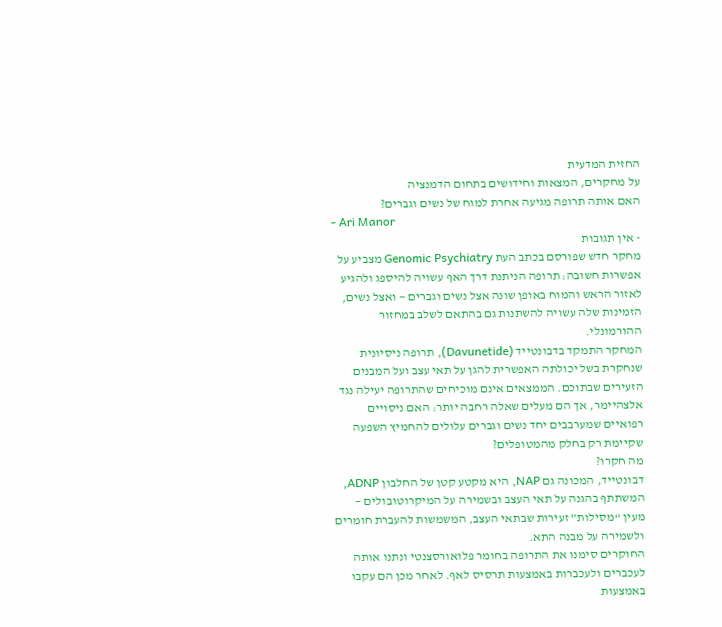החזית המדעית
על מחקרים, המצאות וחידושים בתחום הדמנציה
האם אותה תרופה מגיעה אחרת למוח של נשים וגברים?
- Ari Manor
- אין תגובות
מחקר חדש שפורסם בכתב העת Genomic Psychiatry מצביע על אפשרות חשובה: תרופה הניתנת דרך האף עשויה להיספג ולהגיע לאזור הראש והמוח באופן שונה אצל נשים וגברים — ואצל נשים, הזמינות שלה עשויה להשתנות גם בהתאם לשלב במחזור ההורמונלי.
המחקר התמקד בדבונטייד (Davunetide), תרופה ניסיונית שנחקרת בשל יכולתה האפשרית להגן על תאי עצב ועל המבנים הזעירים שבתוכם. הממצאים אינם מוכיחים שהתרופה יעילה נגד אלצהיימר, אך הם מעלים שאלה רחבה יותר: האם ניסויים רפואיים שמערבבים יחד נשים וגברים עלולים להחמיץ השפעה שקיימת רק בחלק מהמטופלים?
מה חקרו?
דבונטייד, המכונה גם NAP, היא מקטע קטן של החלבון ADNP, המשתתף בהגנה על תאי העצב ובשמירה על המיקרוטובולים — מעין “מסילות” זעירות שבתאי העצב, המשמשות להעברת חומרים ולשמירה על מבנה התא.
החוקרים סימנו את התרופה בחומר פלואורסצנטי ונתנו אותה לעכברים ולעכברות באמצעות תרסיס לאף. לאחר מכן הם עקבו באמצעות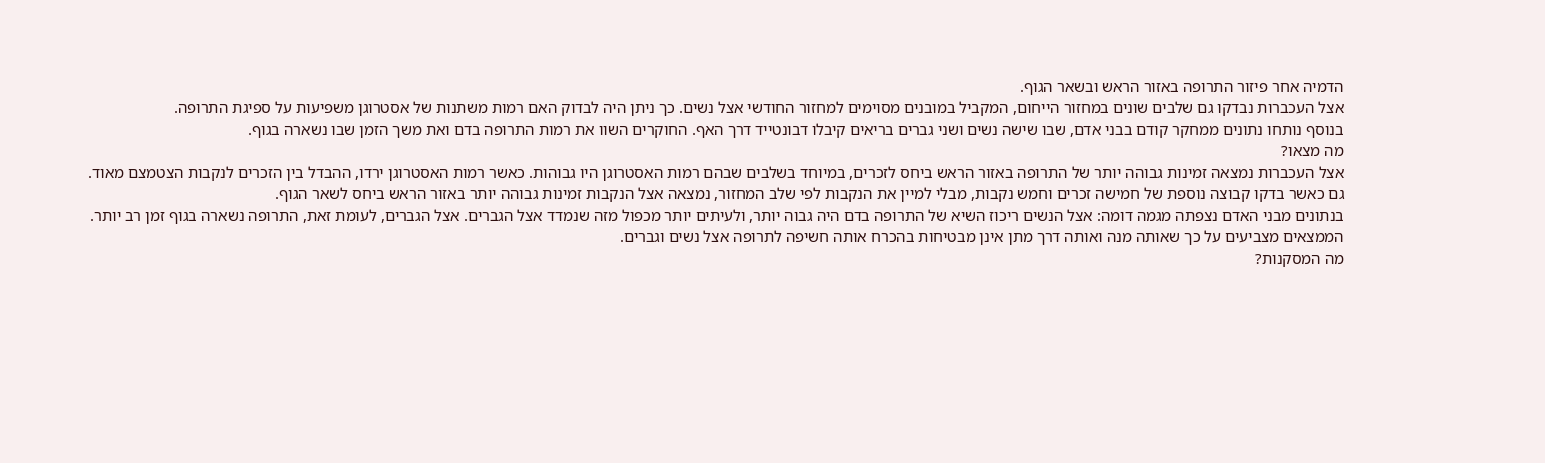הדמיה אחר פיזור התרופה באזור הראש ובשאר הגוף.
אצל העכברות נבדקו גם שלבים שונים במחזור הייחום, המקביל במובנים מסוימים למחזור החודשי אצל נשים. כך ניתן היה לבדוק האם רמות משתנות של אסטרוגן משפיעות על ספיגת התרופה.
בנוסף נותחו נתונים ממחקר קודם בבני אדם, שבו שישה נשים ושני גברים בריאים קיבלו דבונטייד דרך האף. החוקרים השוו את רמות התרופה בדם ואת משך הזמן שבו נשארה בגוף.
מה מצאו?
אצל העכברות נמצאה זמינות גבוהה יותר של התרופה באזור הראש ביחס לזכרים, במיוחד בשלבים שבהם רמות האסטרוגן היו גבוהות. כאשר רמות האסטרוגן ירדו, ההבדל בין הזכרים לנקבות הצטמצם מאוד.
גם כאשר בדקו קבוצה נוספת של חמישה זכרים וחמש נקבות, מבלי למיין את הנקבות לפי שלב המחזור, נמצאה אצל הנקבות זמינות גבוהה יותר באזור הראש ביחס לשאר הגוף.
בנתונים מבני האדם נצפתה מגמה דומה: אצל הנשים ריכוז השיא של התרופה בדם היה גבוה יותר, ולעיתים יותר מכפול מזה שנמדד אצל הגברים. אצל הגברים, לעומת זאת, התרופה נשארה בגוף זמן רב יותר.
הממצאים מצביעים על כך שאותה מנה ואותה דרך מתן אינן מבטיחות בהכרח אותה חשיפה לתרופה אצל נשים וגברים.
מה המסקנות?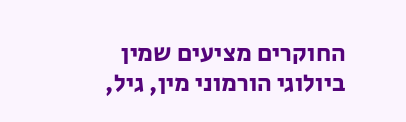החוקרים מציעים שמין ביולוגי הורמוני מין, גיל,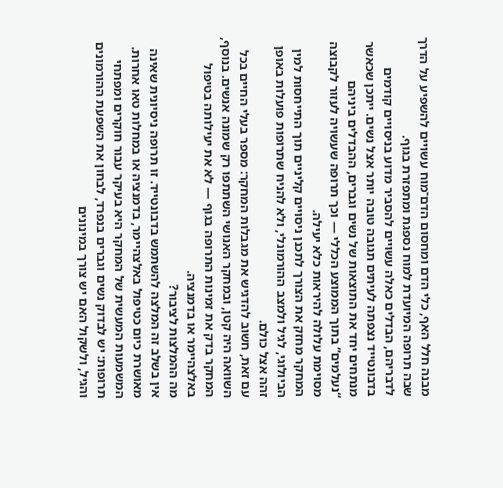מבנה חלל האף, כלי הדם ומחסום הדם־מוח עשויים להשפיע על הדרך שבה תרופה המיועדת למוח נספגת ומתפזרת בגוף.
לדבריהם, הבדלים כאלה עשויים להסביר מדוע בניסויים קודמים בדבונטייד נצפתה לעיתים תגובה טובה יותר אצל נשים. ייתכן שכאשר מנתחים יחד את התוצאות של נשים וגברים, ההבדלים ביניהם “נעלמים” בתוך הממוצע הכללי — וכך תרופה שעשויה לעזור לקבוצה מסוימת עלולה להיראות כלא יעילה.
המחקר מחזק את הצורך לתכנן ניסויים קליניים תוך התייחסות למין הביולוגי, לגיל ולמצב ההורמונלי, ולא להניח שתרופות פועלות באופן זהה אצל כולם.
עם זאת, חשוב להדגיש את מגבלות המחקר: מספר בעלי החיים בכל השוואה היה קטן, ובמחקר האנושי השתתפו רק שמונה אנשים. בנוסף, המחקר בדק את זמינות התרופה בגוף — לא את יעילותה בטיפול באלצהיימר או בדמנציה.
מה ההמלצות לציבור?
אין בשלב זה המלצה להשתמש בדבונטייד. זו תרופה ניסיונית שאינה מאושרת כיום כטיפול באלצהיימר, בדמנציה או במחלות טאו אחרות.
המשמעות המעשית של המחקר היא בעיקר עבור חוקרים ומפתחי תרופות: יש לבדוק נשים וגברים בנפרד, לבחון את השפעת ההורמונים והגיל, ולשקול האם יש צורך במינונים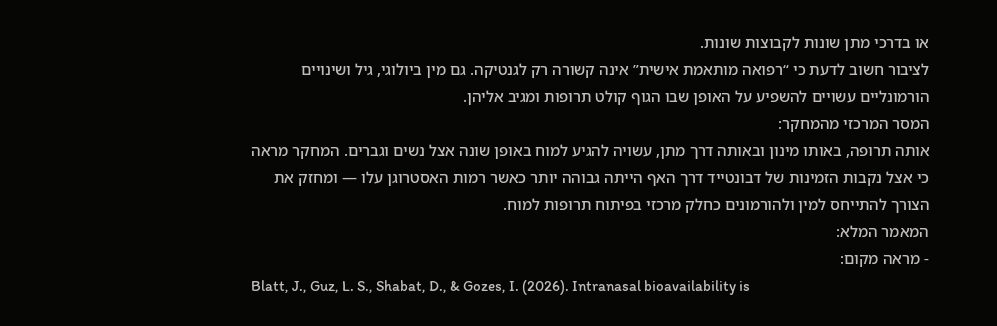או בדרכי מתן שונות לקבוצות שונות.
לציבור חשוב לדעת כי “רפואה מותאמת אישית” אינה קשורה רק לגנטיקה. גם מין ביולוגי, גיל ושינויים הורמונליים עשויים להשפיע על האופן שבו הגוף קולט תרופות ומגיב אליהן.
המסר המרכזי מהמחקר:
אותה תרופה, באותו מינון ובאותה דרך מתן, עשויה להגיע למוח באופן שונה אצל נשים וגברים. המחקר מראה כי אצל נקבות הזמינות של דבונטייד דרך האף הייתה גבוהה יותר כאשר רמות האסטרוגן עלו — ומחזק את הצורך להתייחס למין ולהורמונים כחלק מרכזי בפיתוח תרופות למוח.
המאמר המלא:
- מראה מקום:
Blatt, J., Guz, L. S., Shabat, D., & Gozes, I. (2026). Intranasal bioavailability is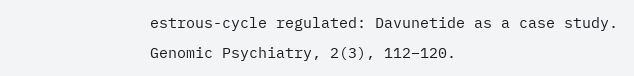estrous-cycle regulated: Davunetide as a case study. Genomic Psychiatry, 2(3), 112–120.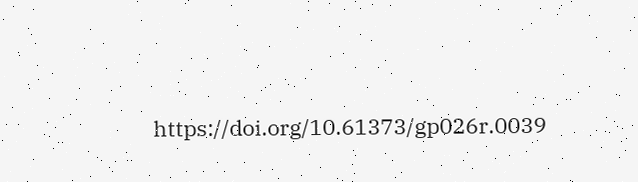https://doi.org/10.61373/gp026r.0039